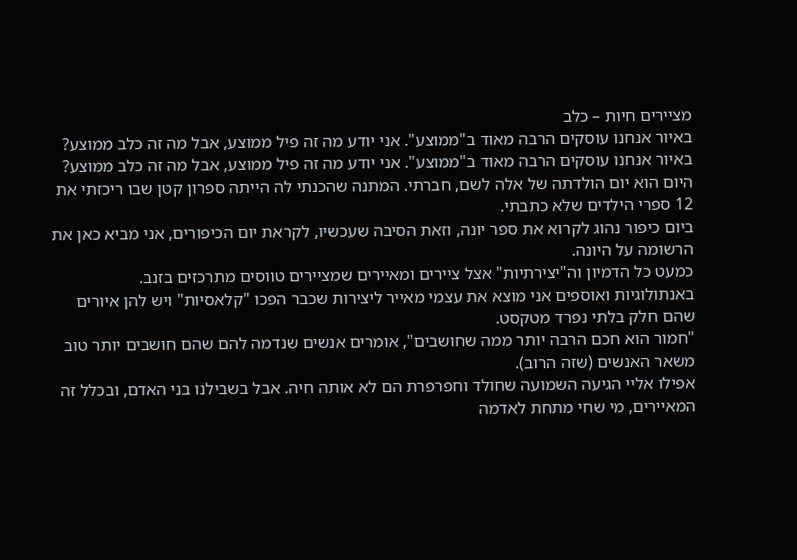מציירים חיות – כלב
באיור אנחנו עוסקים הרבה מאוד ב"ממוצע". אני יודע מה זה פיל ממוצע, אבל מה זה כלב ממוצע?
באיור אנחנו עוסקים הרבה מאוד ב"ממוצע". אני יודע מה זה פיל ממוצע, אבל מה זה כלב ממוצע?
היום הוא יום הולדתה של אלה לשם, חברתי. המתנה שהכנתי לה הייתה ספרון קטן שבו ריכזתי את 12 ספרי הילדים שלא כתבתי.
ביום כיפור נהוג לקרוא את ספר יונה, וזאת הסיבה שעכשיו, לקראת יום הכיפורים, אני מביא כאן את הרשומה על היונה.
כמעט כל הדמיון וה"יצירתיות" אצל ציירים ומאיירים שמציירים טווסים מתרכזים בזנב.
באנתולוגיות ואוספים אני מוצא את עצמי מאייר ליצירות שכבר הפכו "קלאסיות" ויש להן איורים שהם חלק בלתי נפרד מטקסט.
"חמור הוא חכם הרבה יותר ממה שחושבים", אומרים אנשים שנדמה להם שהם חושבים יותר טוב משאר האנשים (שזה הרוב).
אפילו אליי הגיעה השמועה שחולד וחפרפרת הם לא אותה חיה. אבל בשבילנו בני האדם, ובכלל זה המאיירים, מי שחי מתחת לאדמה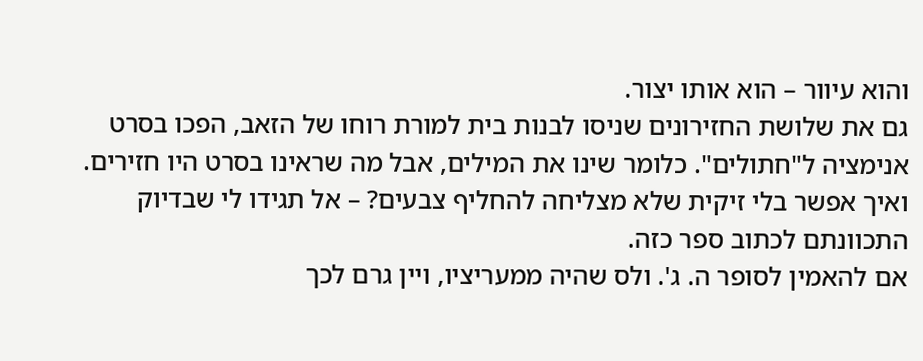והוא עיוור – הוא אותו יצור.
גם את שלושת החזירונים שניסו לבנות בית למורת רוחו של הזאב, הפכו בסרט אנימציה ל"חתולים". כלומר שינו את המילים, אבל מה שראינו בסרט היו חזירים.
ואיך אפשר בלי זיקית שלא מצליחה להחליף צבעים? – אל תגידו לי שבדיוק התכוונתם לכתוב ספר כזה.
אם להאמין לסופר ה. ג'. ולס שהיה ממעריציו, ויין גרם לכך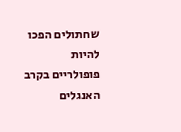שחתולים הפכו להיות פופולריים בקרב האנגלים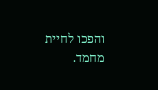והפכו לחיית מחמד.